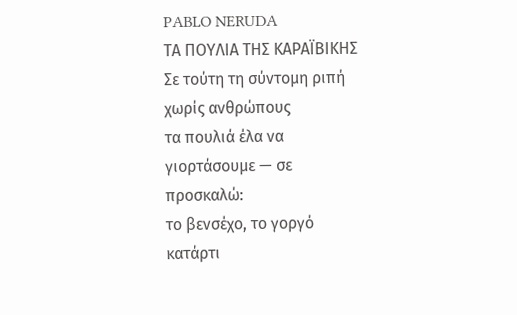PABLO NERUDA
ΤΑ ΠΟΥΛΙΑ ΤΗΣ ΚΑΡΑΪΒΙΚΗΣ
Σε τούτη τη σύντομη ριπή
χωρίς ανθρώπους
τα πουλιά έλα να
γιορτάσουμε — σε
προσκαλώ:
το βενσέχο, το γοργό
κατάρτι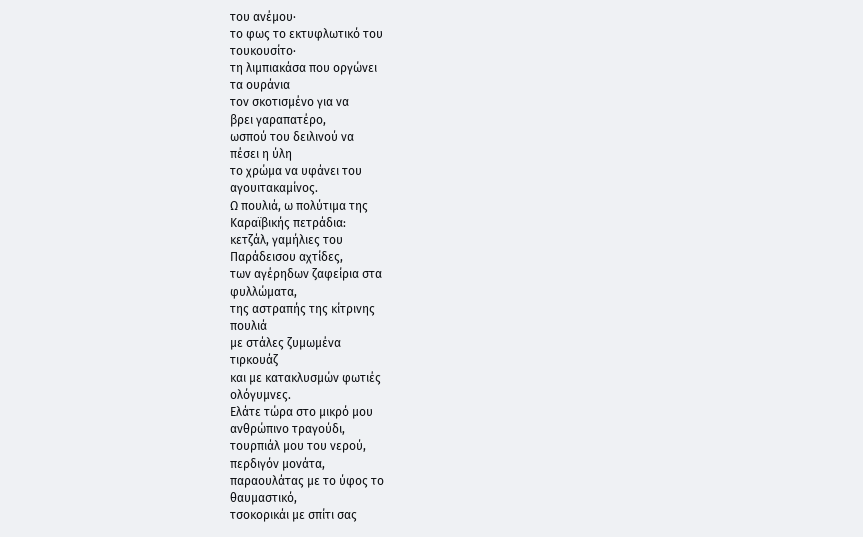του ανέμου·
το φως το εκτυφλωτικό του
τουκουσίτο·
τη λιμπιακάσα που οργώνει
τα ουράνια
τον σκοτισμένο για να
βρει γαραπατέρο,
ωσπού του δειλινού να
πέσει η ύλη
το χρώμα να υφάνει του
αγουιτακαμίνος.
Ω πουλιά, ω πολύτιμα της
Καραϊβικής πετράδια:
κετζάλ, γαμήλιες του
Παράδεισου αχτίδες,
των αγέρηδων ζαφείρια στα
φυλλώματα,
της αστραπής της κίτρινης
πουλιά
με στάλες ζυμωμένα
τιρκουάζ
και με κατακλυσμών φωτιές
ολόγυμνες.
Ελάτε τώρα στο μικρό μου
ανθρώπινο τραγούδι,
τουρπιάλ μου του νερού,
περδιγόν μονάτα,
παραουλάτας με το ύφος το
θαυμαστικό,
τσοκορικάι με σπίτι σας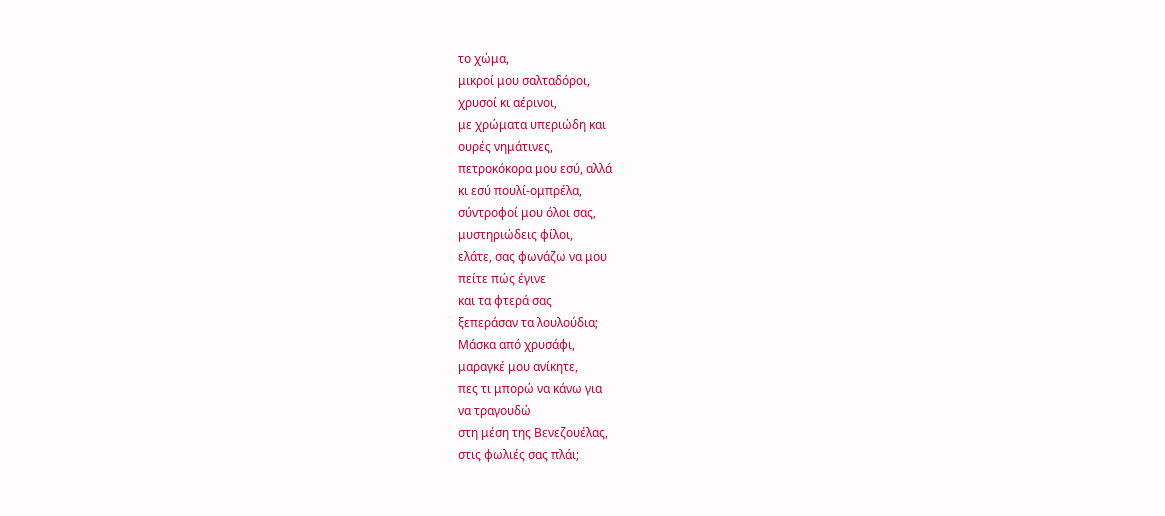το χώμα,
μικροί μου σαλταδόροι,
χρυσοί κι αέρινοι,
με χρώματα υπεριώδη και
ουρές νημάτινες,
πετροκόκορα μου εσύ, αλλά
κι εσύ πουλί-ομπρέλα,
σύντροφοί μου όλοι σας,
μυστηριώδεις φίλοι,
ελάτε, σας φωνάζω να μου
πείτε πώς έγινε
και τα φτερά σας
ξεπεράσαν τα λουλούδια;
Μάσκα από χρυσάφι,
μαραγκέ μου ανίκητε,
πες τι μπορώ να κάνω για
να τραγουδώ
στη μέση της Βενεζουέλας,
στις φωλιές σας πλάι;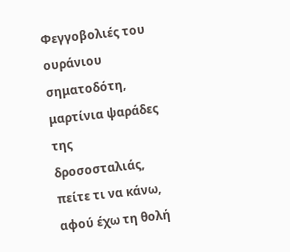Φεγγοβολιές του ουράνιου
σηματοδότη,
μαρτίνια ψαράδες της
δροσοσταλιάς, πείτε τι να κάνω,
αφού έχω τη θολή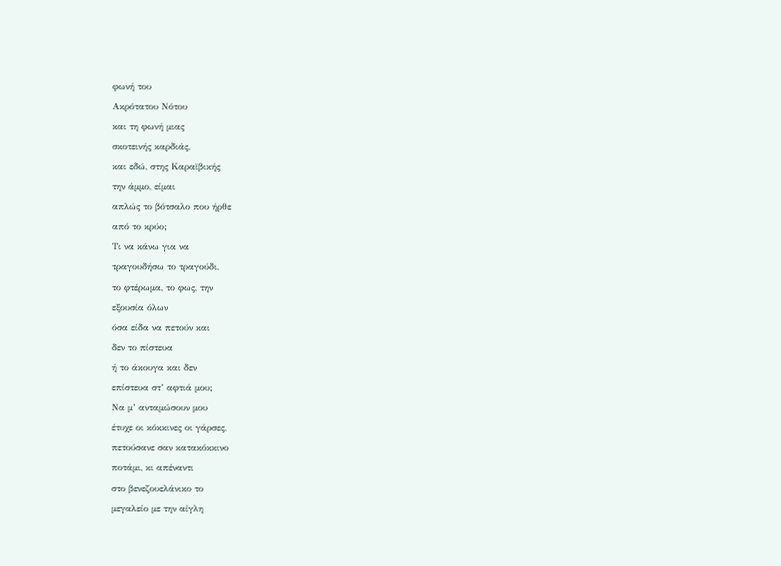φωνή του
Ακρότατου Νότου
και τη φωνή μιας
σκοτεινής καρδιάς,
και εδώ, στης Καραϊβικής
την άμμο, είμαι
απλώς το βότσαλο που ήρθε
από το κρύο;
Τι να κάνω για να
τραγουδήσω το τραγούδι,
το φτέρωμα, το φως, την
εξουσία όλων
όσα είδα να πετούν και
δεν το πίστευα
ή το άκουγα και δεν
επίστευα στ’ αφτιά μου;
Να μ’ ανταμώσουν μου
έτυχε οι κόκκινες οι γάρσες,
πετούσανε σαν κατακόκκινο
ποτάμι, κι απέναντι
στο βενεζουελάνικο το
μεγαλείο με την αίγλη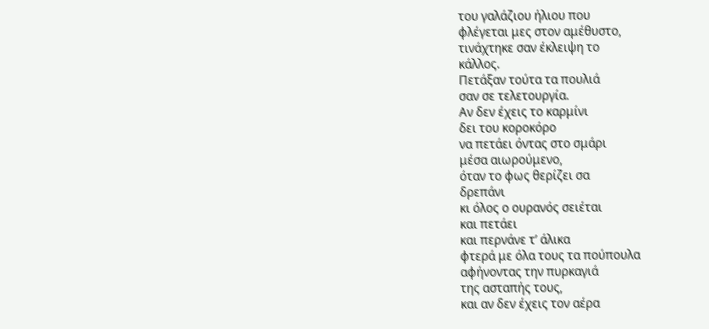του γαλάζιου ήλιου που
φλέγεται μες στον αμέθυστο,
τινάχτηκε σαν έκλειψη το
κάλλος.
Πετάξαν τούτα τα πουλιά
σαν σε τελετουργία.
Αν δεν έχεις το καρμίνι
δει του κοροκόρο
να πετάει όντας στο σμάρι
μέσα αιωρούμενο,
όταν το φως θερίζει σα
δρεπάνι
κι όλος ο ουρανός σειέται
και πετάει
και περνάνε τ’ άλικα
φτερά με όλα τους τα πούπουλα
αφήνοντας την πυρκαγιά
της ασταπής τους,
και αν δεν έχεις τον αέρα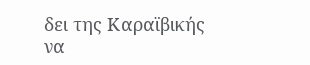δει της Καραϊβικής
να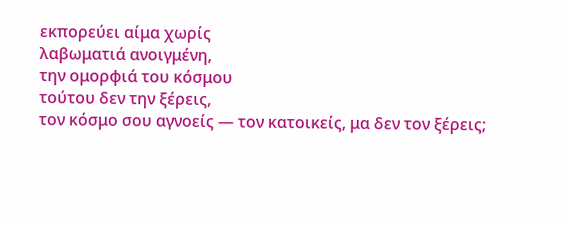εκπορεύει αίμα χωρίς
λαβωματιά ανοιγμένη,
την ομορφιά του κόσμου
τούτου δεν την ξέρεις,
τον κόσμο σου αγνοείς — τον κατοικείς, μα δεν τον ξέρεις;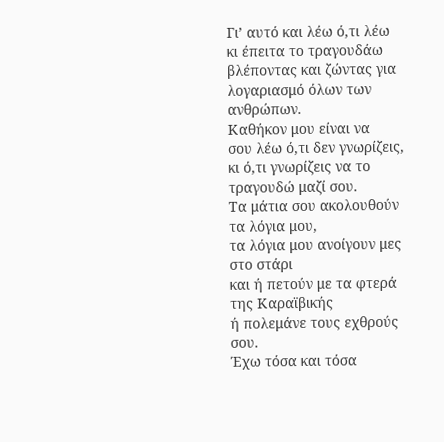Γι’ αυτό και λέω ό,τι λέω
κι έπειτα το τραγουδάω
βλέποντας και ζώντας για
λογαριασμό όλων των ανθρώπων.
Καθήκον μου είναι να
σου λέω ό,τι δεν γνωρίζεις,
κι ό,τι γνωρίζεις να το
τραγουδώ μαζί σου.
Τα μάτια σου ακολουθούν
τα λόγια μου,
τα λόγια μου ανοίγουν μες
στο στάρι
και ή πετούν με τα φτερά
της Καραϊβικής
ή πολεμάνε τους εχθρούς
σου.
Έχω τόσα και τόσα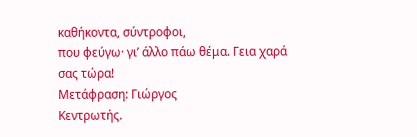καθήκοντα, σύντροφοι,
που φεύγω· γι’ άλλο πάω θέμα. Γεια χαρά σας τώρα!
Μετάφραση: Γιώργος
Κεντρωτής.